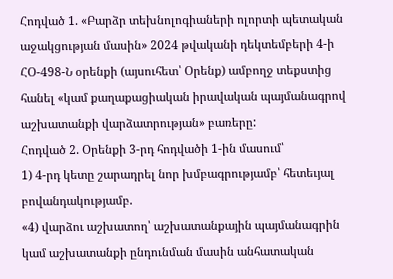Հոդված 1. «Բարձր տեխնոլոգիաների ոլորտի պետական աջակցության մասին» 2024 թվականի դեկտեմբերի 4-ի ՀՕ-498-Ն օրենքի (այսուհետ՝ Օրենք) ամբողջ տեքստից հանել «կամ քաղաքացիական իրավական պայմանագրով աշխատանքի վարձատրության» բառերը:
Հոդված 2. Օրենքի 3-րդ հոդվածի 1-ին մասում՝
1) 4-րդ կետը շարադրել նոր խմբագրությամբ՝ հետեւյալ բովանդակությամբ.
«4) վարձու աշխատող՝ աշխատանքային պայմանագրին կամ աշխատանքի ընդունման մասին անհատական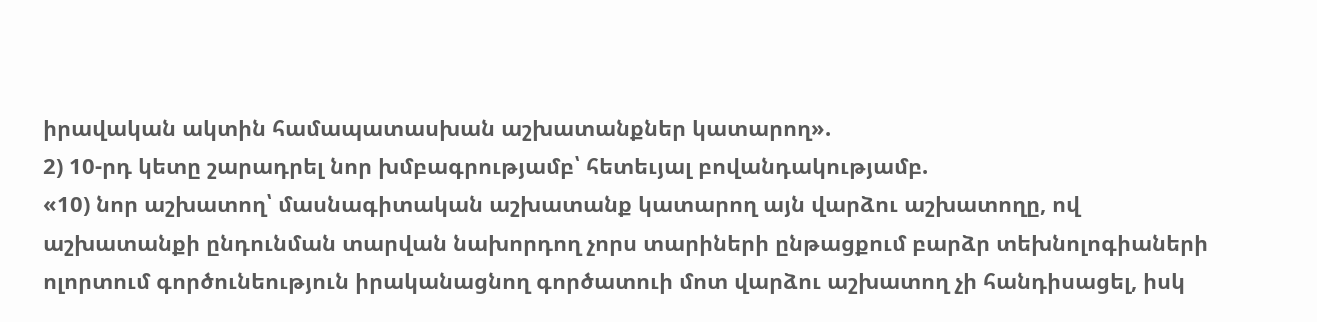իրավական ակտին համապատասխան աշխատանքներ կատարող».
2) 10-րդ կետը շարադրել նոր խմբագրությամբ՝ հետեւյալ բովանդակությամբ.
«10) նոր աշխատող՝ մասնագիտական աշխատանք կատարող այն վարձու աշխատողը, ով աշխատանքի ընդունման տարվան նախորդող չորս տարիների ընթացքում բարձր տեխնոլոգիաների ոլորտում գործունեություն իրականացնող գործատուի մոտ վարձու աշխատող չի հանդիսացել, իսկ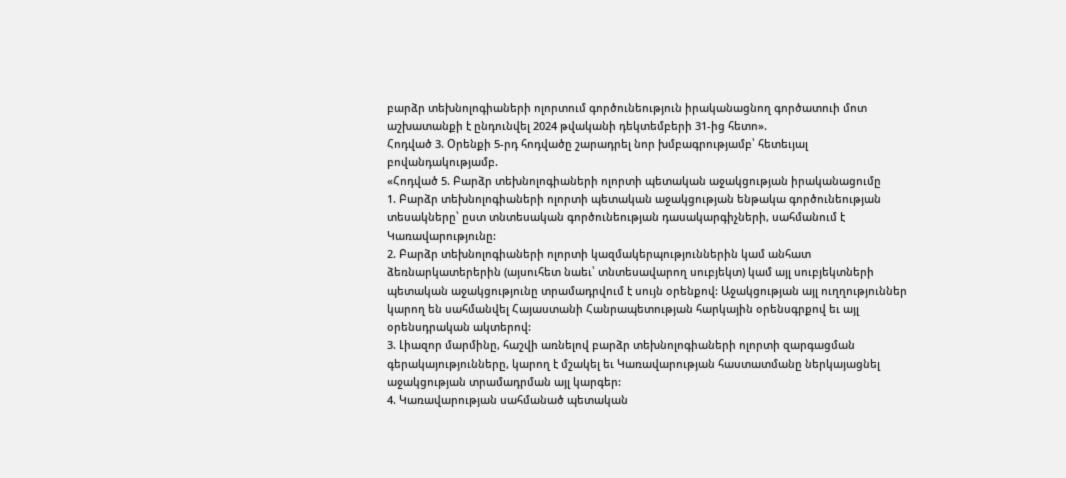բարձր տեխնոլոգիաների ոլորտում գործունեություն իրականացնող գործատուի մոտ աշխատանքի է ընդունվել 2024 թվականի դեկտեմբերի 31-ից հետո».
Հոդված 3. Օրենքի 5-րդ հոդվածը շարադրել նոր խմբագրությամբ՝ հետեւյալ բովանդակությամբ.
«Հոդված 5. Բարձր տեխնոլոգիաների ոլորտի պետական աջակցության իրականացումը
1. Բարձր տեխնոլոգիաների ոլորտի պետական աջակցության ենթակա գործունեության տեսակները՝ ըստ տնտեսական գործունեության դասակարգիչների, սահմանում է Կառավարությունը:
2. Բարձր տեխնոլոգիաների ոլորտի կազմակերպություններին կամ անհատ ձեռնարկատերերին (այսուհետ նաեւ՝ տնտեսավարող սուբյեկտ) կամ այլ սուբյեկտների պետական աջակցությունը տրամադրվում է սույն օրենքով: Աջակցության այլ ուղղություններ կարող են սահմանվել Հայաստանի Հանրապետության հարկային օրենսգրքով եւ այլ օրենսդրական ակտերով:
3. Լիազոր մարմինը, հաշվի առնելով բարձր տեխնոլոգիաների ոլորտի զարգացման գերակայությունները, կարող է մշակել եւ Կառավարության հաստատմանը ներկայացնել աջակցության տրամադրման այլ կարգեր:
4. Կառավարության սահմանած պետական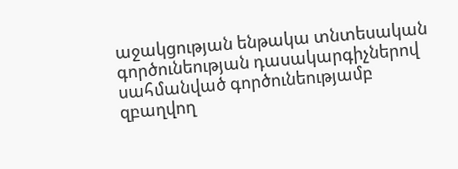աջակցության ենթակա տնտեսական գործունեության դասակարգիչներով սահմանված գործունեությամբ զբաղվող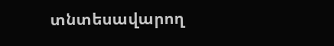տնտեսավարող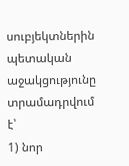սուբյեկտներին պետական աջակցությունը տրամադրվում է՝
1) նոր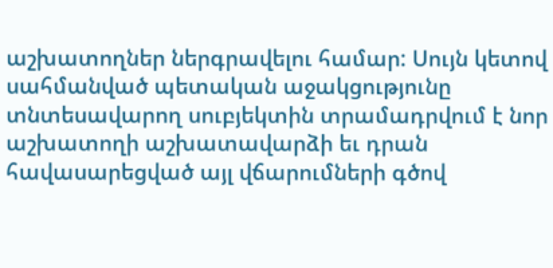աշխատողներ ներգրավելու համար: Սույն կետով սահմանված պետական աջակցությունը տնտեսավարող սուբյեկտին տրամադրվում է նոր աշխատողի աշխատավարձի եւ դրան հավասարեցված այլ վճարումների գծով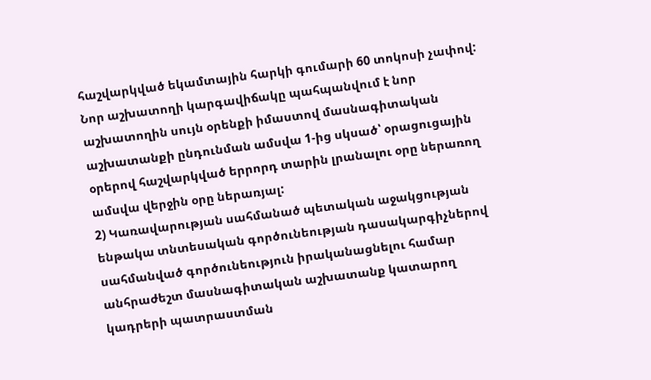հաշվարկված եկամտային հարկի գումարի 60 տոկոսի չափով: Նոր աշխատողի կարգավիճակը պահպանվում է նոր աշխատողին սույն օրենքի իմաստով մասնագիտական աշխատանքի ընդունման ամսվա 1-ից սկսած՝ օրացուցային օրերով հաշվարկված երրորդ տարին լրանալու օրը ներառող ամսվա վերջին օրը ներառյալ:
2) Կառավարության սահմանած պետական աջակցության ենթակա տնտեսական գործունեության դասակարգիչներով սահմանված գործունեություն իրականացնելու համար անհրաժեշտ մասնագիտական աշխատանք կատարող կադրերի պատրաստման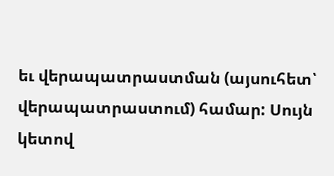եւ վերապատրաստման (այսուհետ՝ վերապատրաստում) համար: Սույն կետով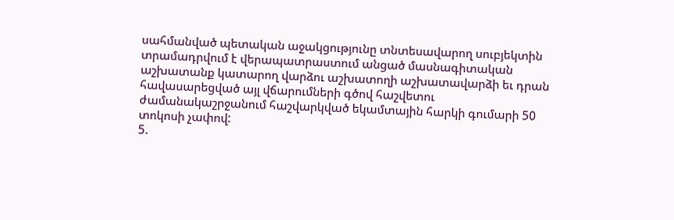սահմանված պետական աջակցությունը տնտեսավարող սուբյեկտին տրամադրվում է վերապատրաստում անցած մասնագիտական աշխատանք կատարող վարձու աշխատողի աշխատավարձի եւ դրան հավասարեցված այլ վճարումների գծով հաշվետու ժամանակաշրջանում հաշվարկված եկամտային հարկի գումարի 50 տոկոսի չափով:
5.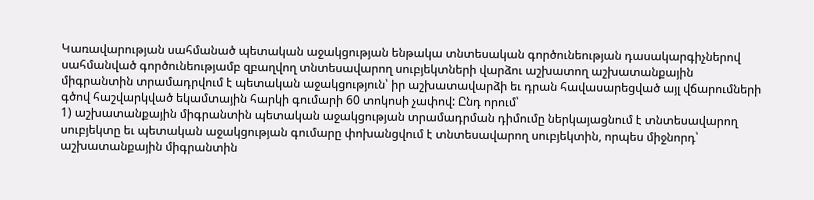Կառավարության սահմանած պետական աջակցության ենթակա տնտեսական գործունեության դասակարգիչներով սահմանված գործունեությամբ զբաղվող տնտեսավարող սուբյեկտների վարձու աշխատող աշխատանքային միգրանտին տրամադրվում է պետական աջակցություն՝ իր աշխատավարձի եւ դրան հավասարեցված այլ վճարումների գծով հաշվարկված եկամտային հարկի գումարի 60 տոկոսի չափով: Ընդ որում՝
1) աշխատանքային միգրանտին պետական աջակցության տրամադրման դիմումը ներկայացնում է տնտեսավարող սուբյեկտը եւ պետական աջակցության գումարը փոխանցվում է տնտեսավարող սուբյեկտին, որպես միջնորդ՝ աշխատանքային միգրանտին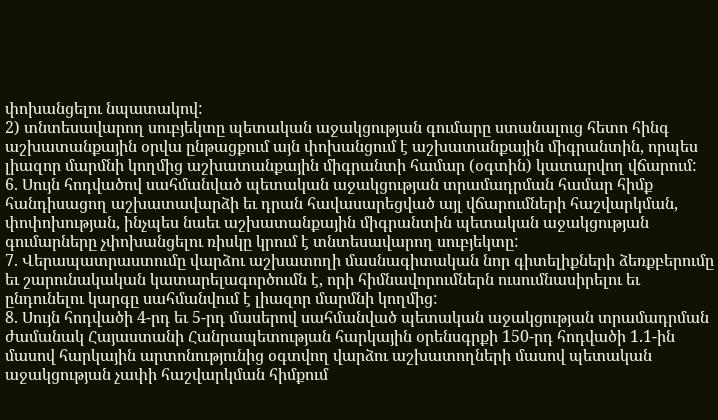փոխանցելու նպատակով:
2) տնտեսավարող սուբյեկտը պետական աջակցության գումարը ստանալուց հետո հինգ աշխատանքային օրվա ընթացքում այն փոխանցում է աշխատանքային միգրանտին, որպես լիազոր մարմնի կողմից աշխատանքային միգրանտի համար (օգտին) կատարվող վճարում:
6. Սույն հոդվածով սահմանված պետական աջակցության տրամադրման համար հիմք հանդիսացող աշխատավարձի եւ դրան հավասարեցված այլ վճարումների հաշվարկման, փոփոխության, ինչպես նաեւ աշխատանքային միգրանտին պետական աջակցության գումարները չփոխանցելու ռիսկը կրում է տնտեսավարող սուբյեկտը:
7. Վերապատրաստումը վարձու աշխատողի մասնագիտական նոր գիտելիքների ձեռքբերումը եւ շարունակական կատարելագործումն է, որի հիմնավորումներն ուսումնասիրելու եւ ընդունելու կարգը սահմանվում է լիազոր մարմնի կողմից:
8. Սույն հոդվածի 4-րդ եւ 5-րդ մասերով սահմանված պետական աջակցության տրամադրման ժամանակ Հայաստանի Հանրապետության հարկային օրենսգրքի 150-րդ հոդվածի 1.1-ին մասով հարկային արտոնությունից օգտվող վարձու աշխատողների մասով պետական աջակցության չափի հաշվարկման հիմքում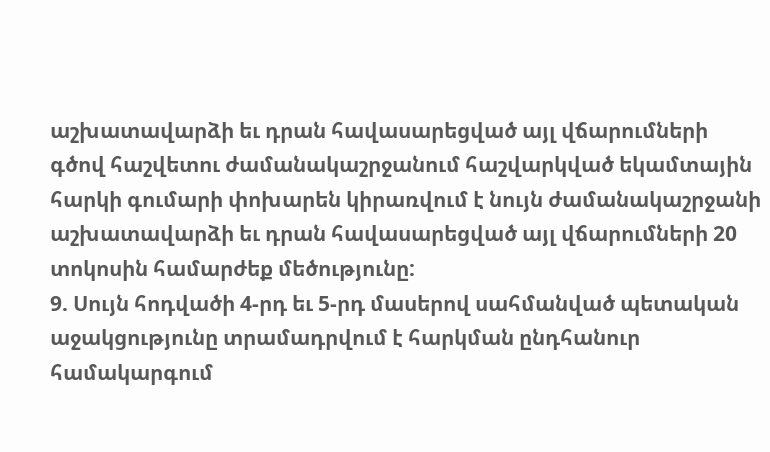աշխատավարձի եւ դրան հավասարեցված այլ վճարումների գծով հաշվետու ժամանակաշրջանում հաշվարկված եկամտային հարկի գումարի փոխարեն կիրառվում է նույն ժամանակաշրջանի աշխատավարձի եւ դրան հավասարեցված այլ վճարումների 20 տոկոսին համարժեք մեծությունը:
9. Սույն հոդվածի 4-րդ եւ 5-րդ մասերով սահմանված պետական աջակցությունը տրամադրվում է հարկման ընդհանուր համակարգում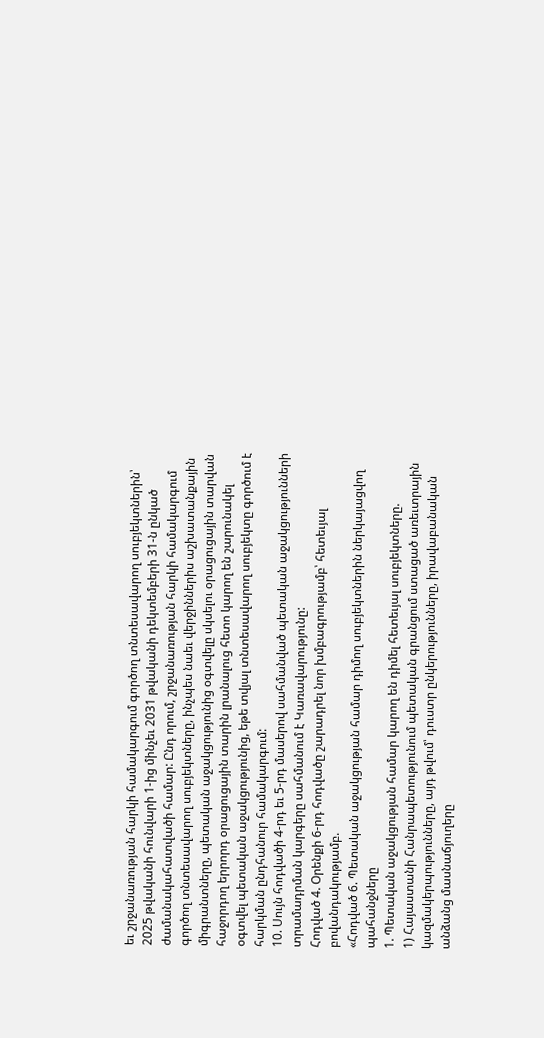եւ շրջանառության հարկի համակարգում գործող տնտեսավարող սուբյեկտներին՝ 2025 թվականի հունվարի 1-ից մինչեւ 2031 թվականի դեկտեմբերի 31-ն ընկած ժամանակահատվածի համար: Ընդ որում, շրջանառության հարկի համակարգում գործող տնտեսավարող սուբյեկտները, ինչպես նաեւ վերջիններիս աշխատանքային միգրանտները, պետական աջակցությունից օգտվելը սկսելու օրացուցային տարվան հաջորդող երրորդ օրացուցային տարին լրանալուց հետո կարող են շարունակել օգտվել պետական աջակցությունից, եթե տվյալ տնտեսավարող սուբյեկտը գործում է հարկման ընդհանուր համակարգում:
10. Սույն հոդվածի 4-րդ եւ 5-րդ մասերով սահմանված պետական աջակցությունների տրամադրման կարգերը սահմանում է Կառավարությունը:
Հոդված 4. Օրենքի 6-րդ հոդվածը շարադրել նոր խմբագրությամբ՝ հետեւյալ բովանդակությամբ.
«Հոդված 6. Պետական աջակցության համար դիմող սուբյեկտներին ներկայացվող պահանջները
1. Պետական աջակցության համար կարող են դիմել հետեւյալ սուբյեկտները.
1) Հայաստանի Հանրապետությունում պետական գրանցում ստացած առեւտրային կազմակերպությունները, այդ թվում՝ դուստր ընկերությունները, իրավաբանական անձանց մասնաճյուղերը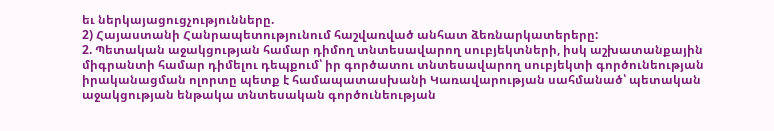եւ ներկայացուցչությունները.
2) Հայաստանի Հանրապետությունում հաշվառված անհատ ձեռնարկատերերը:
2. Պետական աջակցության համար դիմող տնտեսավարող սուբյեկտների, իսկ աշխատանքային միգրանտի համար դիմելու դեպքում՝ իր գործատու տնտեսավարող սուբյեկտի գործունեության իրականացման ոլորտը պետք է համապատասխանի Կառավարության սահմանած՝ պետական աջակցության ենթակա տնտեսական գործունեության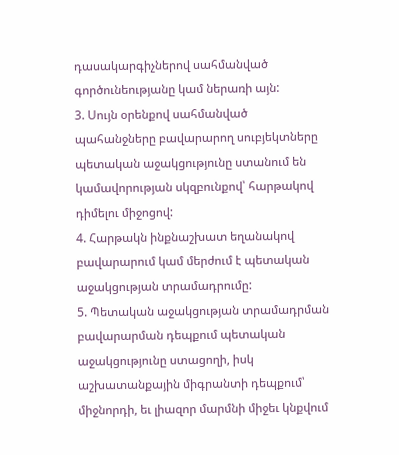դասակարգիչներով սահմանված գործունեությանը կամ ներառի այն:
3. Սույն օրենքով սահմանված պահանջները բավարարող սուբյեկտները պետական աջակցությունը ստանում են կամավորության սկզբունքով՝ հարթակով դիմելու միջոցով:
4. Հարթակն ինքնաշխատ եղանակով բավարարում կամ մերժում է պետական աջակցության տրամադրումը:
5. Պետական աջակցության տրամադրման բավարարման դեպքում պետական աջակցությունը ստացողի, իսկ աշխատանքային միգրանտի դեպքում՝ միջնորդի, եւ լիազոր մարմնի միջեւ կնքվում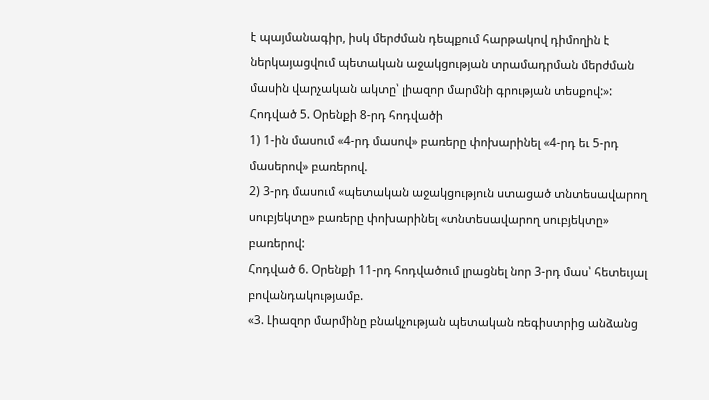է պայմանագիր, իսկ մերժման դեպքում հարթակով դիմողին է ներկայացվում պետական աջակցության տրամադրման մերժման մասին վարչական ակտը՝ լիազոր մարմնի գրության տեսքով:»:
Հոդված 5. Օրենքի 8-րդ հոդվածի
1) 1-ին մասում «4-րդ մասով» բառերը փոխարինել «4-րդ եւ 5-րդ մասերով» բառերով.
2) 3-րդ մասում «պետական աջակցություն ստացած տնտեսավարող սուբյեկտը» բառերը փոխարինել «տնտեսավարող սուբյեկտը» բառերով:
Հոդված 6. Օրենքի 11-րդ հոդվածում լրացնել նոր 3-րդ մաս՝ հետեւյալ բովանդակությամբ.
«3. Լիազոր մարմինը բնակչության պետական ռեգիստրից անձանց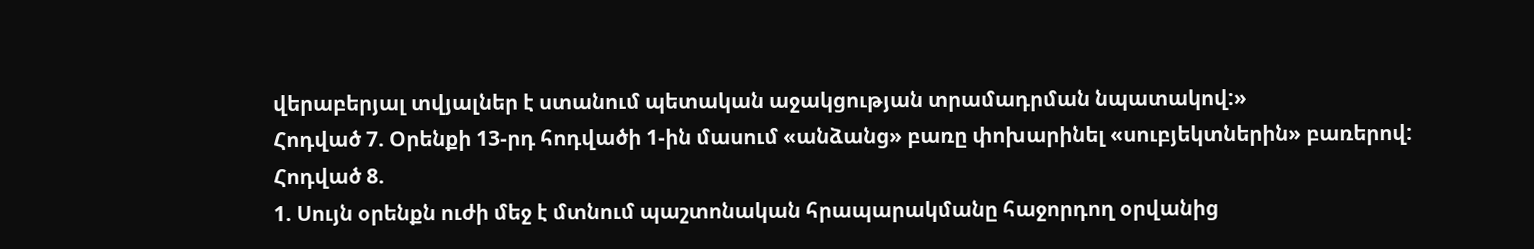վերաբերյալ տվյալներ է ստանում պետական աջակցության տրամադրման նպատակով:»
Հոդված 7. Օրենքի 13-րդ հոդվածի 1-ին մասում «անձանց» բառը փոխարինել «սուբյեկտներին» բառերով:
Հոդված 8.
1. Սույն օրենքն ուժի մեջ է մտնում պաշտոնական հրապարակմանը հաջորդող օրվանից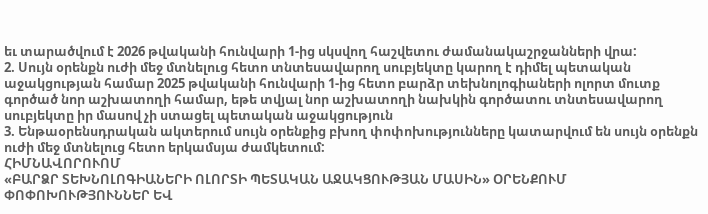եւ տարածվում է 2026 թվականի հունվարի 1-ից սկսվող հաշվետու ժամանակաշրջանների վրա:
2. Սույն օրենքն ուժի մեջ մտնելուց հետո տնտեսավարող սուբյեկտը կարող է դիմել պետական աջակցության համար 2025 թվականի հունվարի 1-ից հետո բարձր տեխնոլոգիաների ոլորտ մուտք գործած նոր աշխատողի համար, եթե տվյալ նոր աշխատողի նախկին գործատու տնտեսավարող սուբյեկտը իր մասով չի ստացել պետական աջակցություն
3. Ենթաօրենսդրական ակտերում սույն օրենքից բխող փոփոխությունները կատարվում են սույն օրենքն ուժի մեջ մտնելուց հետո երկամսյա ժամկետում:
ՀԻՄՆԱՎՈՐՈՒՈՄ
«ԲԱՐՁՐ ՏԵԽՆՈԼՈԳԻԱՆԵՐԻ ՈԼՈՐՏԻ ՊԵՏԱԿԱՆ ԱՋԱԿՑՈՒԹՅԱՆ ՄԱՍԻՆ» ՕՐԵՆՔՈՒՄ ՓՈՓՈԽՈՒԹՅՈՒՆՆԵՐ ԵՎ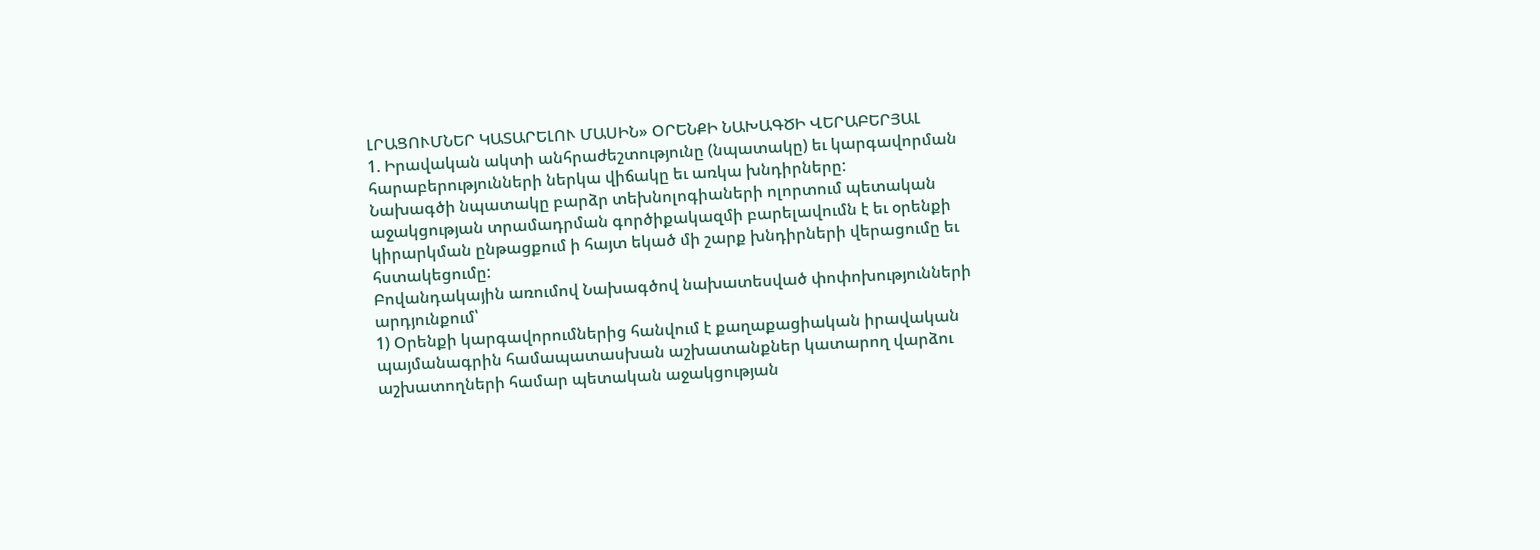ԼՐԱՑՈՒՄՆԵՐ ԿԱՏԱՐԵԼՈՒ ՄԱՍԻՆ» ՕՐԵՆՔԻ ՆԱԽԱԳԾԻ ՎԵՐԱԲԵՐՅԱԼ
1. Իրավական ակտի անհրաժեշտությունը (նպատակը) եւ կարգավորման հարաբերությունների ներկա վիճակը եւ առկա խնդիրները:
Նախագծի նպատակը բարձր տեխնոլոգիաների ոլորտում պետական աջակցության տրամադրման գործիքակազմի բարելավումն է եւ օրենքի կիրարկման ընթացքում ի հայտ եկած մի շարք խնդիրների վերացումը եւ հստակեցումը:
Բովանդակային առումով Նախագծով նախատեսված փոփոխությունների արդյունքում՝
1) Օրենքի կարգավորումներից հանվում է քաղաքացիական իրավական պայմանագրին համապատասխան աշխատանքներ կատարող վարձու աշխատողների համար պետական աջակցության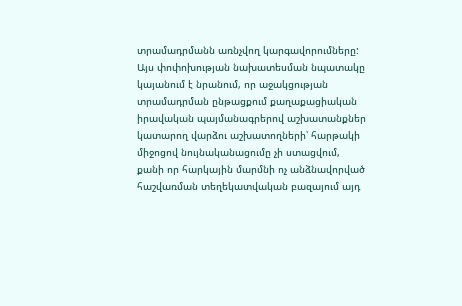տրամադրմանն առնչվող կարգավորումները: Այս փոփոխության նախատեսման նպատակը կայանում է նրանում, որ աջակցության տրամադրման ընթացքում քաղաքացիական իրավական պայմանագրերով աշխատանքներ կատարող վարձու աշխատողների՝ հարթակի միջոցով նույնականացումը չի ստացվում, քանի որ հարկային մարմնի ոչ անձնավորված հաշվառման տեղեկատվական բազայում այդ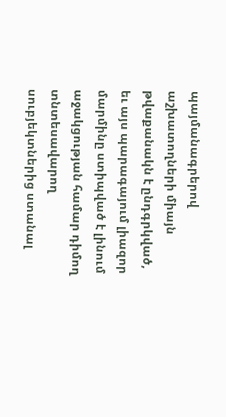պայմանագրերով աշխատողների միայն թվաքանակն է ընդգրկված, եւ այս պարագայում լիազոր մարմինը ստիպված է լինում աջակցության համար դիմող տնտեսավարող սուբյեկտներից ստանալ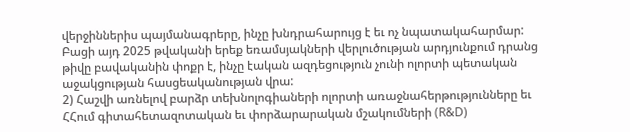վերջիններիս պայմանագրերը, ինչը խնդրահարույց է եւ ոչ նպատակահարմար:
Բացի այդ 2025 թվականի երեք եռամսյակների վերլուծության արդյունքում դրանց թիվը բավականին փոքր է, ինչը էական ազդեցություն չունի ոլորտի պետական աջակցության հասցեականության վրա:
2) Հաշվի առնելով բարձր տեխնոլոգիաների ոլորտի առաջնահերթությունները եւ ՀՀում գիտահետազոտական եւ փորձարարական մշակումների (R&D)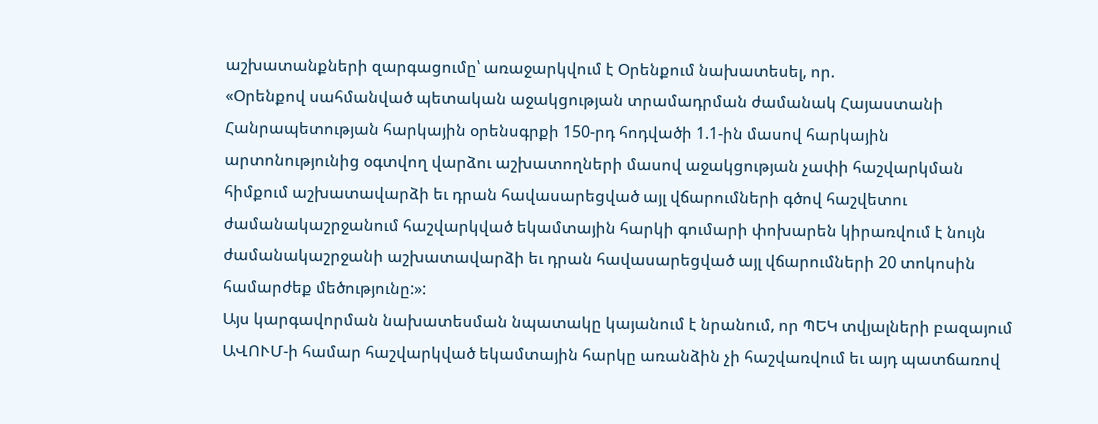աշխատանքների զարգացումը՝ առաջարկվում է Օրենքում նախատեսել, որ.
«Օրենքով սահմանված պետական աջակցության տրամադրման ժամանակ Հայաստանի Հանրապետության հարկային օրենսգրքի 150-րդ հոդվածի 1.1-ին մասով հարկային արտոնությունից օգտվող վարձու աշխատողների մասով աջակցության չափի հաշվարկման հիմքում աշխատավարձի եւ դրան հավասարեցված այլ վճարումների գծով հաշվետու ժամանակաշրջանում հաշվարկված եկամտային հարկի գումարի փոխարեն կիրառվում է նույն ժամանակաշրջանի աշխատավարձի եւ դրան հավասարեցված այլ վճարումների 20 տոկոսին համարժեք մեծությունը:»:
Այս կարգավորման նախատեսման նպատակը կայանում է նրանում, որ ՊԵԿ տվյալների բազայում ԱՎՈՒՄ-ի համար հաշվարկված եկամտային հարկը առանձին չի հաշվառվում եւ այդ պատճառով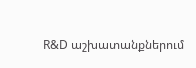R&D աշխատանքներում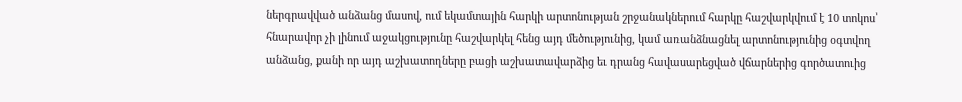ներգրավված անձանց մասով, ում եկամտային հարկի արտոնության շրջանակներում հարկը հաշվարկվում է 10 տոկոս՝ հնարավոր չի լինում աջակցությունը հաշվարկել հենց այդ մեծությունից, կամ առանձնացնել արտոնությունից օգտվող անձանց, քանի որ այդ աշխատողները բացի աշխատավարձից եւ դրանց հավասարեցված վճարներից գործատուից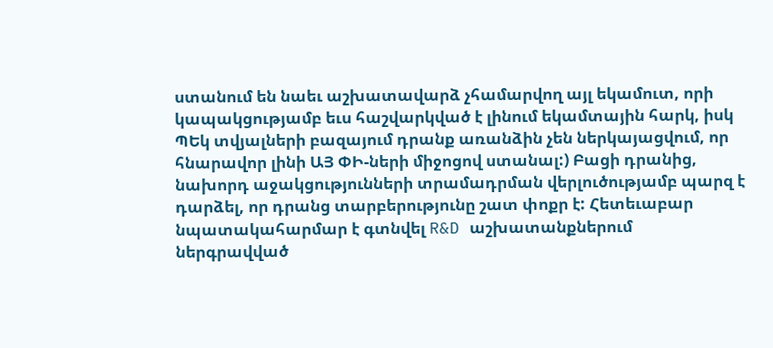ստանում են նաեւ աշխատավարձ չհամարվող այլ եկամուտ, որի կապակցությամբ եւս հաշվարկված է լինում եկամտային հարկ, իսկ ՊԵկ տվյալների բազայում դրանք առանձին չեն ներկայացվում, որ հնարավոր լինի ԱՅ ՓԻ-ների միջոցով ստանալ:) Բացի դրանից, նախորդ աջակցությունների տրամադրման վերլուծությամբ պարզ է դարձել, որ դրանց տարբերությունը շատ փոքր է: Հետեւաբար նպատակահարմար է գտնվել R&D աշխատանքներում ներգրավված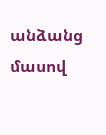անձանց մասով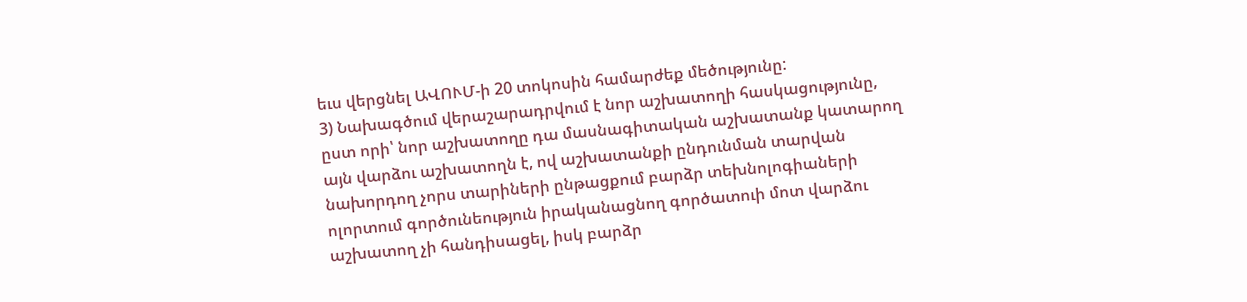եւս վերցնել ԱՎՈՒՄ-ի 20 տոկոսին համարժեք մեծությունը:
3) Նախագծում վերաշարադրվում է նոր աշխատողի հասկացությունը, ըստ որի՝ նոր աշխատողը դա մասնագիտական աշխատանք կատարող այն վարձու աշխատողն է, ով աշխատանքի ընդունման տարվան նախորդող չորս տարիների ընթացքում բարձր տեխնոլոգիաների ոլորտում գործունեություն իրականացնող գործատուի մոտ վարձու աշխատող չի հանդիսացել, իսկ բարձր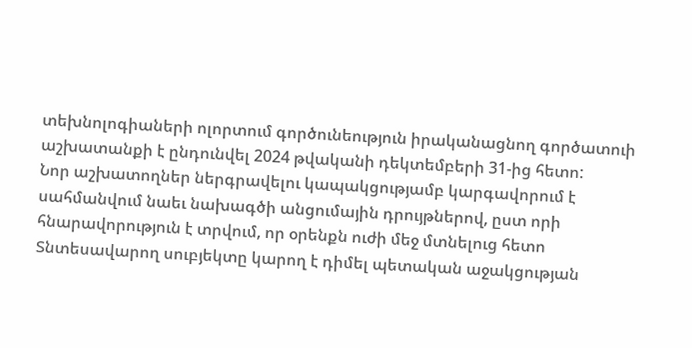տեխնոլոգիաների ոլորտում գործունեություն իրականացնող գործատուի աշխատանքի է ընդունվել 2024 թվականի դեկտեմբերի 31-ից հետո:
Նոր աշխատողներ ներգրավելու կապակցությամբ կարգավորում է սահմանվում նաեւ նախագծի անցումային դրույթներով, ըստ որի հնարավորություն է տրվում, որ օրենքն ուժի մեջ մտնելուց հետո Տնտեսավարող սուբյեկտը կարող է դիմել պետական աջակցության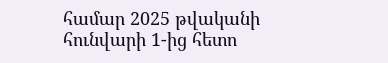համար 2025 թվականի հունվարի 1-ից հետո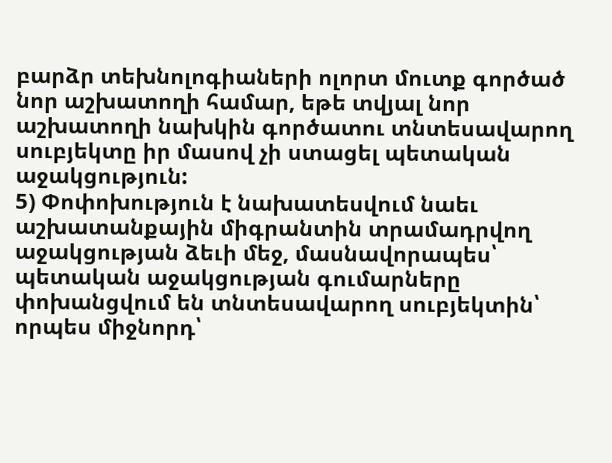բարձր տեխնոլոգիաների ոլորտ մուտք գործած նոր աշխատողի համար, եթե տվյալ նոր աշխատողի նախկին գործատու տնտեսավարող սուբյեկտը իր մասով չի ստացել պետական աջակցություն:
5) Փոփոխություն է նախատեսվում նաեւ աշխատանքային միգրանտին տրամադրվող աջակցության ձեւի մեջ, մասնավորապես՝ պետական աջակցության գումարները փոխանցվում են տնտեսավարող սուբյեկտին՝ որպես միջնորդ՝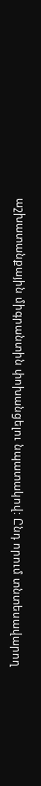աշխատանքային միգրանտին փոխանցելու նպատակով: Ընդ որում տնտեսավարող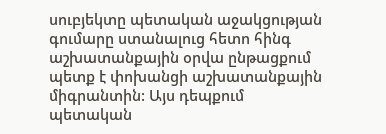սուբյեկտը պետական աջակցության գումարը ստանալուց հետո հինգ աշխատանքային օրվա ընթացքում պետք է փոխանցի աշխատանքային միգրանտին: Այս դեպքում պետական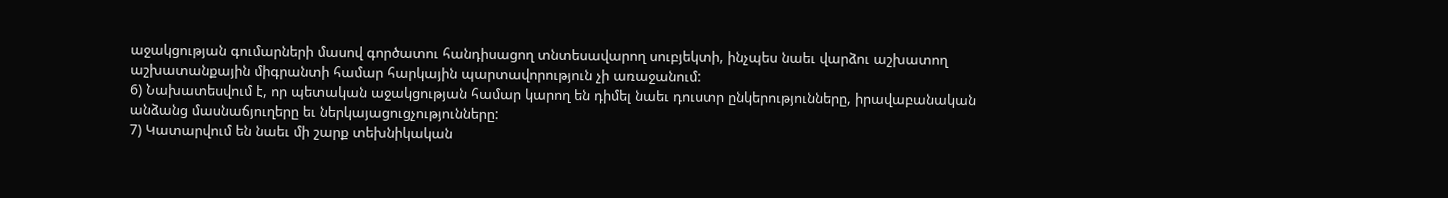աջակցության գումարների մասով գործատու հանդիսացող տնտեսավարող սուբյեկտի, ինչպես նաեւ վարձու աշխատող աշխատանքային միգրանտի համար հարկային պարտավորություն չի առաջանում:
6) Նախատեսվում է, որ պետական աջակցության համար կարող են դիմել նաեւ դուստր ընկերությունները, իրավաբանական անձանց մասնաճյուղերը եւ ներկայացուցչությունները:
7) Կատարվում են նաեւ մի շարք տեխնիկական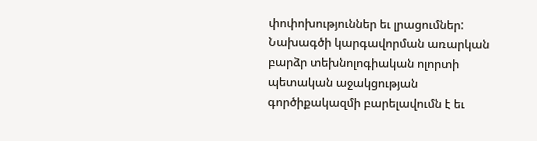փոփոխություններ եւ լրացումներ:
Նախագծի կարգավորման առարկան բարձր տեխնոլոգիական ոլորտի պետական աջակցության գործիքակազմի բարելավումն է եւ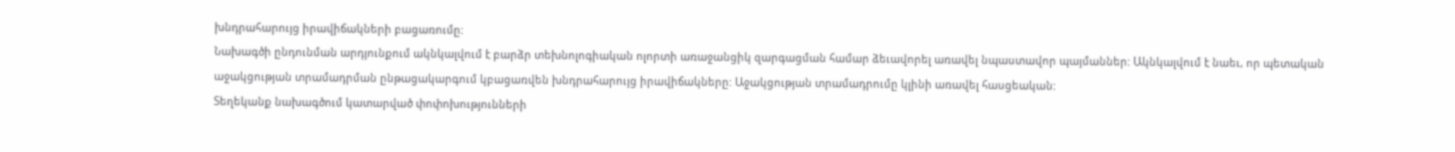խնդրահարույց իրավիճակների բացառումը:
Նախագծի ընդունման արդյունքում ակնկալվում է բարձր տեխնոլոգիական ոլորտի առաջանցիկ զարգացման համար ձեւավորել առավել նպաստավոր պայմաններ: Ակնկալվում է նաեւ, որ պետական աջակցության տրամադրման ընթացակարգում կբացառվեն խնդրահարույց իրավիճակները: Աջակցության տրամադրումը կլինի առավել հասցեական:
Տեղեկանք նախագծում կատարված փոփոխությունների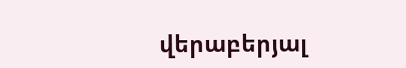վերաբերյալ